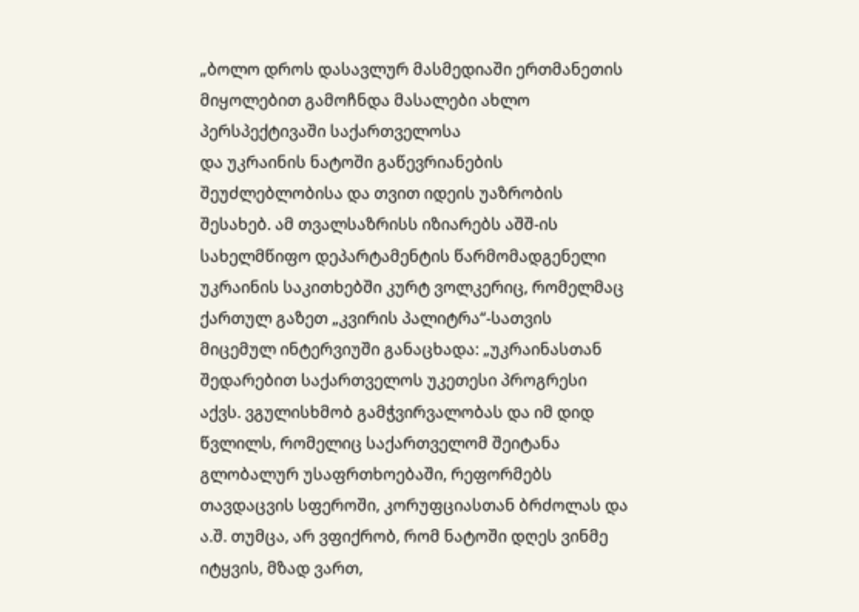„ბოლო დროს დასავლურ მასმედიაში ერთმანეთის მიყოლებით გამოჩნდა მასალები ახლო პერსპექტივაში საქართველოსა
და უკრაინის ნატოში გაწევრიანების შეუძლებლობისა და თვით იდეის უაზრობის შესახებ. ამ თვალსაზრისს იზიარებს აშშ-ის სახელმწიფო დეპარტამენტის წარმომადგენელი უკრაინის საკითხებში კურტ ვოლკერიც, რომელმაც ქართულ გაზეთ „კვირის პალიტრა“-სათვის მიცემულ ინტერვიუში განაცხადა: „უკრაინასთან შედარებით საქართველოს უკეთესი პროგრესი აქვს. ვგულისხმობ გამჭვირვალობას და იმ დიდ წვლილს, რომელიც საქართველომ შეიტანა გლობალურ უსაფრთხოებაში, რეფორმებს თავდაცვის სფეროში, კორუფციასთან ბრძოლას და ა.შ. თუმცა, არ ვფიქრობ, რომ ნატოში დღეს ვინმე იტყვის, მზად ვართ,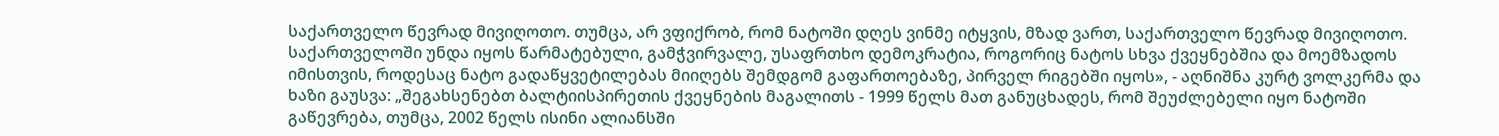საქართველო წევრად მივიღოთო. თუმცა, არ ვფიქრობ, რომ ნატოში დღეს ვინმე იტყვის, მზად ვართ, საქართველო წევრად მივიღოთო. საქართველოში უნდა იყოს წარმატებული, გამჭვირვალე, უსაფრთხო დემოკრატია, როგორიც ნატოს სხვა ქვეყნებშია და მოემზადოს იმისთვის, როდესაც ნატო გადაწყვეტილებას მიიღებს შემდგომ გაფართოებაზე, პირველ რიგებში იყოს», - აღნიშნა კურტ ვოლკერმა და ხაზი გაუსვა: „შეგახსენებთ ბალტიისპირეთის ქვეყნების მაგალითს - 1999 წელს მათ განუცხადეს, რომ შეუძლებელი იყო ნატოში გაწევრება, თუმცა, 2002 წელს ისინი ალიანსში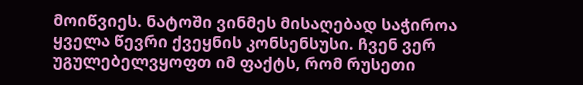მოიწვიეს. ნატოში ვინმეს მისაღებად საჭიროა ყველა წევრი ქვეყნის კონსენსუსი. ჩვენ ვერ უგულებელვყოფთ იმ ფაქტს, რომ რუსეთი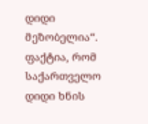დიდი მეზობელია“.
ფაქტია, რომ საქართველო დიდი ხნის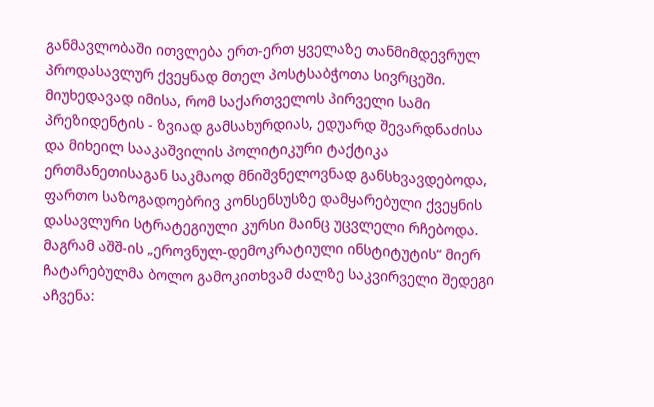განმავლობაში ითვლება ერთ-ერთ ყველაზე თანმიმდევრულ პროდასავლურ ქვეყნად მთელ პოსტსაბჭოთა სივრცეში. მიუხედავად იმისა, რომ საქართველოს პირველი სამი პრეზიდენტის - ზვიად გამსახურდიას, ედუარდ შევარდნაძისა და მიხეილ სააკაშვილის პოლიტიკური ტაქტიკა ერთმანეთისაგან საკმაოდ მნიშვნელოვნად განსხვავდებოდა, ფართო საზოგადოებრივ კონსენსუსზე დამყარებული ქვეყნის დასავლური სტრატეგიული კურსი მაინც უცვლელი რჩებოდა. მაგრამ აშშ-ის „ეროვნულ-დემოკრატიული ინსტიტუტის“ მიერ ჩატარებულმა ბოლო გამოკითხვამ ძალზე საკვირველი შედეგი აჩვენა: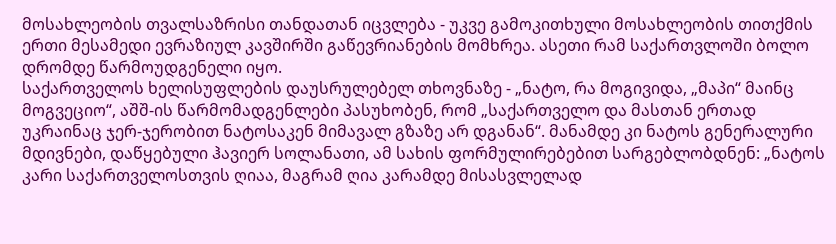მოსახლეობის თვალსაზრისი თანდათან იცვლება - უკვე გამოკითხული მოსახლეობის თითქმის ერთი მესამედი ევრაზიულ კავშირში გაწევრიანების მომხრეა. ასეთი რამ საქართვლოში ბოლო დრომდე წარმოუდგენელი იყო.
საქართველოს ხელისუფლების დაუსრულებელ თხოვნაზე - „ნატო, რა მოგივიდა, „მაპი“ მაინც მოგვეციო“, აშშ-ის წარმომადგენლები პასუხობენ, რომ „საქართველო და მასთან ერთად უკრაინაც ჯერ-ჯერობით ნატოსაკენ მიმავალ გზაზე არ დგანან“. მანამდე კი ნატოს გენერალური მდივნები, დაწყებული ჰავიერ სოლანათი, ამ სახის ფორმულირებებით სარგებლობდნენ: „ნატოს კარი საქართველოსთვის ღიაა, მაგრამ ღია კარამდე მისასვლელად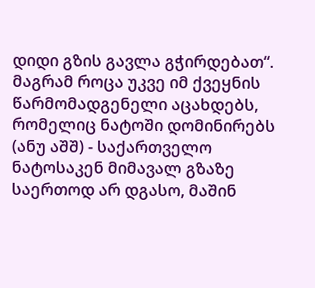დიდი გზის გავლა გჭირდებათ“. მაგრამ როცა უკვე იმ ქვეყნის წარმომადგენელი აცახდებს, რომელიც ნატოში დომინირებს (ანუ აშშ) - საქართველო ნატოსაკენ მიმავალ გზაზე საერთოდ არ დგასო, მაშინ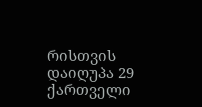რისთვის დაიღუპა 29 ქართველი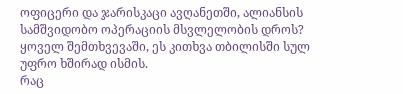ოფიცერი და ჯარისკაცი ავღანეთში, ალიანსის სამშვიდობო ოპერაციის მსვლელობის დროს? ყოველ შემთხვევაში, ეს კითხვა თბილისში სულ უფრო ხშირად ისმის.
რაც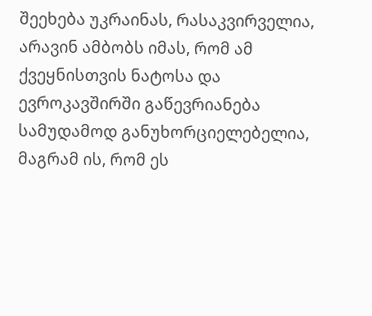შეეხება უკრაინას, რასაკვირველია, არავინ ამბობს იმას, რომ ამ ქვეყნისთვის ნატოსა და ევროკავშირში გაწევრიანება სამუდამოდ განუხორციელებელია, მაგრამ ის, რომ ეს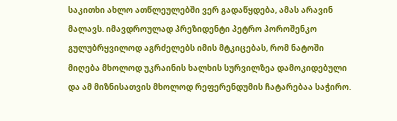საკითხი ახლო ათწლეულებში ვერ გადაწყდება, ამას არავინ მალავს. იმავდროულად პრეზიდენტი პეტრო პოროშენკო გულუბრყვილოდ აგრძელებს იმის მტკიცებას, რომ ნატოში მიღება მხოლოდ უკრაინის ხალხის სურვილზეა დამოკიდებული და ამ მიზნისათვის მხოლოდ რეფერენდუმის ჩატარებაა საჭირო.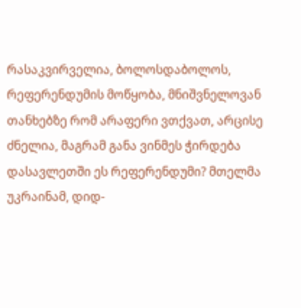რასაკვირველია, ბოლოსდაბოლოს, რეფერენდუმის მოწყობა, მნიშვნელოვან თანხებზე რომ არაფერი ვთქვათ, არცისე ძნელია, მაგრამ განა ვინმეს ჭირდება დასავლეთში ეს რეფერენდუმი? მთელმა უკრაინამ, დიდ-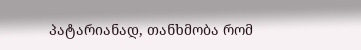პატარიანად, თანხმობა რომ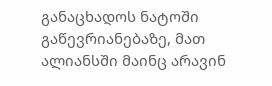განაცხადოს ნატოში გაწევრიანებაზე, მათ ალიანსში მაინც არავინ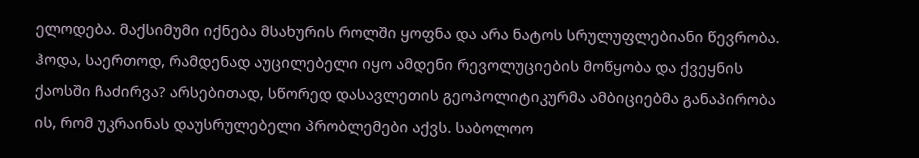ელოდება. მაქსიმუმი იქნება მსახურის როლში ყოფნა და არა ნატოს სრულუფლებიანი წევრობა. ჰოდა, საერთოდ, რამდენად აუცილებელი იყო ამდენი რევოლუციების მოწყობა და ქვეყნის ქაოსში ჩაძირვა? არსებითად, სწორედ დასავლეთის გეოპოლიტიკურმა ამბიციებმა განაპირობა ის, რომ უკრაინას დაუსრულებელი პრობლემები აქვს. საბოლოო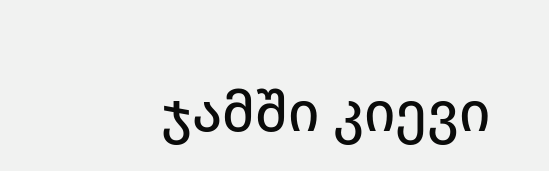ჯამში კიევი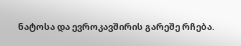ნატოსა და ევროკავშირის გარეშე რჩება.